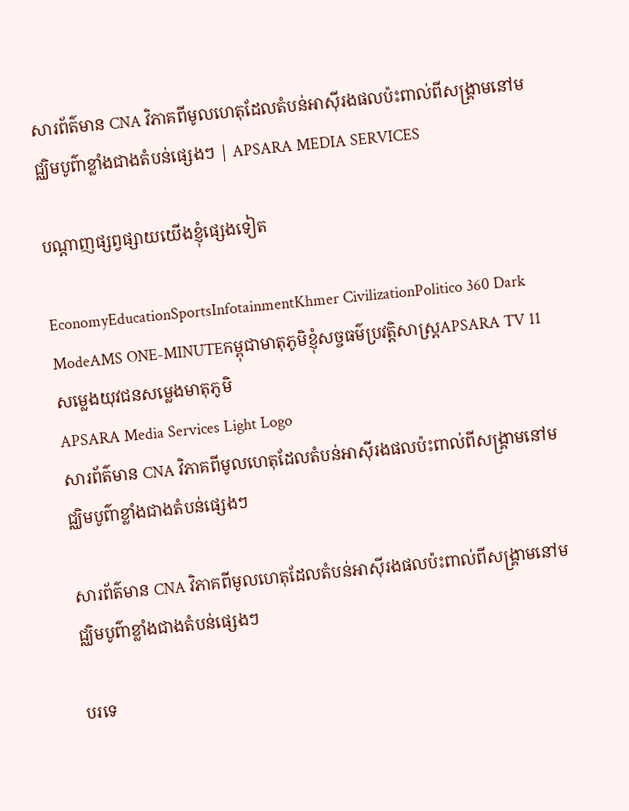សារព័ត៌មាន CNA វិភាគពីមូលហេតុដែលតំបន់អាស៊ីរងផលប៉ះពាល់ពីសង្រ្គាមនៅមជ្ឈិមបូព៌ាខ្លាំងជាងតំបន់ផ្សេងៗ | APSARA MEDIA SERVICES

បណ្ដាញផ្សព្វផ្សាយយើងខ្ញុំផ្សេងទៀត

EconomyEducationSportsInfotainmentKhmer CivilizationPolitico 360 Dark ModeAMS ONE-MINUTEកម្ពុជាមាតុភូមិខ្ញុំសច្ចធម៌ប្រវត្តិសាស្ត្រAPSARA TV 11សម្លេងយុវជនសម្លេងមាតុភូមិ
APSARA Media Services Light Logo
សារព័ត៌មាន CNA វិភាគពីមូលហេតុដែលតំបន់អាស៊ីរងផលប៉ះពាល់ពីសង្រ្គាមនៅមជ្ឈិមបូព៌ាខ្លាំងជាងតំបន់ផ្សេងៗ

សារព័ត៌មាន CNA វិភាគពីមូលហេតុដែលតំបន់អាស៊ីរងផលប៉ះពាល់ពីសង្រ្គាមនៅមជ្ឈិមបូព៌ាខ្លាំងជាងតំបន់ផ្សេងៗ

បរទេ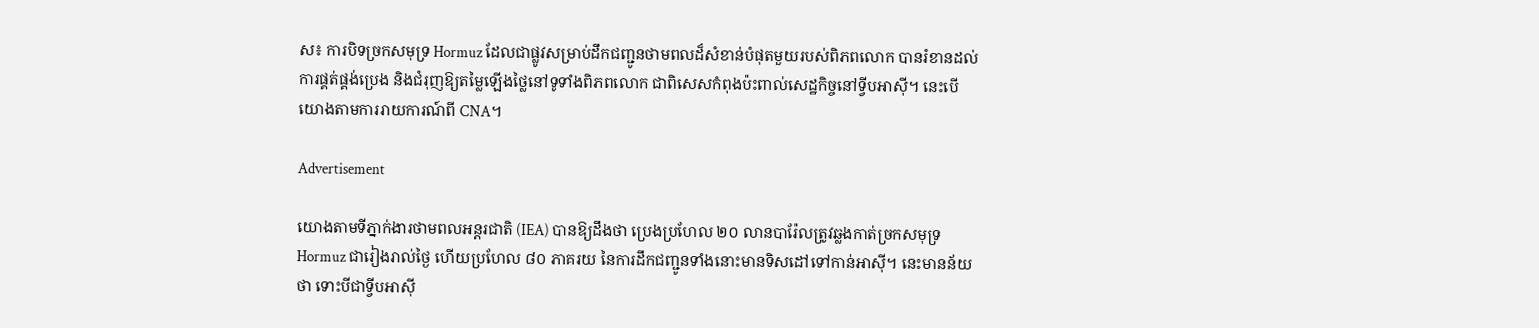ស៖ ការបិទច្រកសមុទ្រ Hormuz ដែលជាផ្លូវសម្រាប់ដឹកជញ្ជូនថាមពលដ៏សំខាន់បំផុតមួយរបស់ពិភពលោក បានរំខានដល់ការផ្គត់ផ្គង់ប្រេង និងជំរុញឱ្យតម្លៃឡើងថ្លៃនៅទូទាំងពិភពលោក ជាពិសេសកំពុងប៉ះពាល់សេដ្ឋកិច្ចនៅទ្វីបអាស៊ី។ នេះបើយោងតាមការរាយការណ៍ពី CNA។

Advertisement

យោងតាមទីភ្នាក់ងារថាមពលអន្តរជាតិ (IEA) បានឱ្យដឹងថា ប្រេងប្រហែល ២០ លានបារ៉ែលត្រូវឆ្លងកាត់ច្រកសមុទ្រ Hormuz ជារៀងរាល់ថ្ងៃ ហើយប្រហែល ៨០ ភាគរយ នៃការដឹកជញ្ជូនទាំងនោះមានទិសដៅទៅកាន់អាស៊ី។ នេះមានន័យថា ទោះបីជាទ្វីបអាស៊ី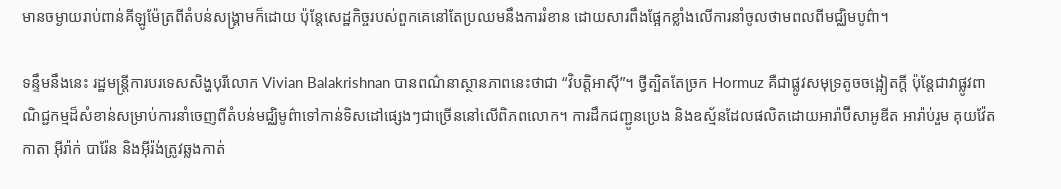មានចម្ងាយរាប់ពាន់គីឡូម៉ែត្រពីតំបន់សង្រ្គាមក៏ដោយ ប៉ុន្តែសេដ្ឋកិច្ចរបស់ពួកគេនៅតែប្រឈមនឹងការរំខាន ដោយសារពឹងផ្អែកខ្លាំងលើការនាំចូលថាមពលពីមជ្ឈិមបូព៌ា។

ទន្ទឹមនឹងនេះ រដ្ឋមន្ត្រីការបរទេសសិង្ហបុរីលោក Vivian Balakrishnan បានពណ៌នាស្ថានភាពនេះថាជា “វិបត្តិអាស៊ី”។ ថ្វីត្បិតតែច្រក Hormuz គឺជាផ្លូវសមុទ្រតូចចង្អៀតក្តី ប៉ុន្តែជាវាផ្លូវពាណិជ្ជកម្មដ៏សំខាន់សម្រាប់ការនាំចេញពីតំបន់មជ្ឈិមូព៌ាទៅកាន់ទិសដៅផ្សេងៗជាច្រើននៅលើពិភពលោក។ ការដឹកជញ្ជូនប្រេង និងឧស្ម័នដែលផលិតដោយអារ៉ាប៊ីសាអូឌីត អារ៉ាប់រួម គុយវ៉ែត កាតា អ៊ីរ៉ាក់ បារ៉ែន និងអ៊ីរ៉ង់ត្រូវឆ្លងកាត់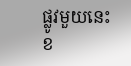ផ្លូវមួយនេះ ខ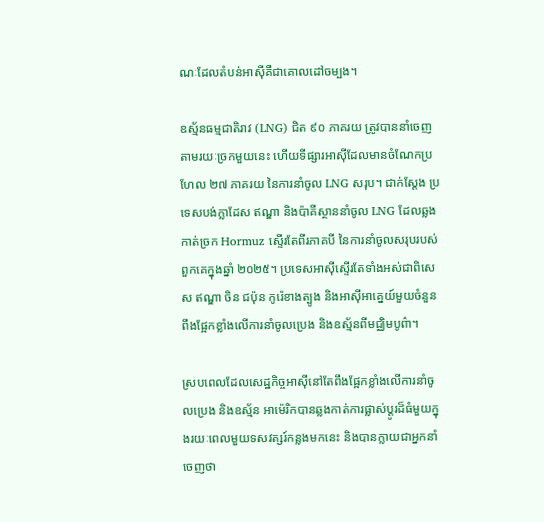ណៈដែលតំបន់អាស៊ីគឺជាគោលដៅចម្បង។

ឧស្ម័នធម្មជាតិរាវ (LNG) ជិត ៩០ ភាគរយ ត្រូវបាននាំចេញតាមរយៈច្រកមួយនេះ ហើយទីផ្សារអាស៊ីដែលមានចំណែកប្រហែល ២៧ ភាគរយ នៃការនាំចូល LNG សរុប។ ជាក់ស្តែង ប្រទេសបង់ក្លាដែស ឥណ្ឌា និងប៉ាគីស្ថាននាំចូល LNG ដែលឆ្លងកាត់ច្រក Hormuz ស្ទើរតែពីរភាគបី នៃការនាំចូលសរុបរបស់ពួកគេក្នុងឆ្នាំ ២០២៥។ ប្រទេសអាស៊ីស្ទើរតែទាំងអស់ជាពិសេស ឥណ្ឌា ចិន ជប៉ុន កូរ៉េខាងត្បូង និងអាស៊ីអាគ្នេយ៍មួយចំនួន ពឹងផ្អែកខ្លាំងលើការនាំចូលប្រេង និងឧស្ម័នពីមជ្ឈិមបូព៌ា។

ស្របពេលដែលសេដ្ឋកិច្ចអាស៊ីនៅតែពឹងផ្អែកខ្លាំងលើការនាំចូលប្រេង និងឧស្ម័ន អាម៉េរិកបានឆ្លងកាត់ការផ្លាស់ប្តូរដ៏ធំមួយក្នុងរយៈពេលមួយទសវត្សរ៍កន្លងមកនេះ និងបានក្លាយជាអ្នកនាំចេញថា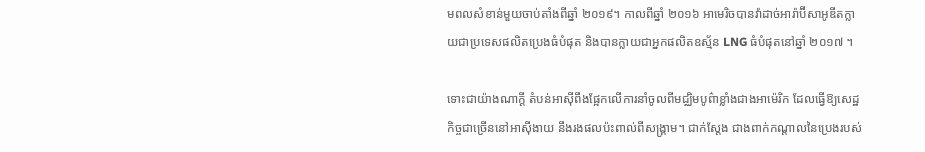មពលសំខាន់មួយចាប់តាំងពីឆ្នាំ ២០១៩។ កាលពីឆ្នាំ ២០១៦ អាមេរិចបានវ៉ាដាច់អារ៉ាប៊ីសាអូឌីតក្លាយជាប្រទេសផលិតប្រេងធំបំផុត និងបានក្លាយជាអ្នកផលិតឧស្ម័ន LNG ធំបំផុតនៅឆ្នាំ ២០១៧ ។

ទោះជាយ៉ាងណាក្តី តំបន់អាស៊ីពឹងផ្អែកលើការនាំចូលពីមជ្ឈិមបូព៌ាខ្លាំងជាងអាម៉េរិក ដែលធ្វើឱ្យសេដ្ឋកិច្ចជាច្រើននៅអាស៊ីងាយ នឹងរងផលប៉ះពាល់ពីសង្គ្រាម។ ជាក់ស្តែង ជាងពាក់កណ្តាលនៃប្រេងរបស់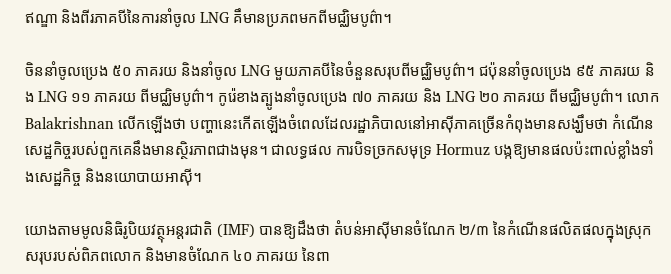ឥណ្ឌា និងពីរភាគបីនៃការនាំចូល LNG គឹមានប្រភពមកពីមជ្ឈិមបូព៌ា។

ចិននាំចូលប្រេង ៥០ ភាគរយ និងនាំចូល LNG មួយភាគបីនៃចំនួនសរុបពីមជ្ឈិមបូព៌ា។ ជប៉ុននាំចូលប្រេង ៩៥ ភាគរយ និង LNG ១១ ភាគរយ ពីមជ្ឈិមបូព៌ា។ កូរ៉េខាងត្បូងនាំចូលប្រេង ៧០ ភាគរយ និង LNG ២០ ភាគរយ ពីមជ្ឈិមបូព៌ា។ លោក Balakrishnan លើកឡើងថា បញ្ហានេះកើតឡើងចំពេលដែលរដ្ឋាភិបាលនៅអាស៊ីភាគច្រើនកំពុងមានសង្ឃឹមថា កំណើនសេដ្ឋកិច្ចរបស់ពួកគេនឹងមានស្ថិរភាពជាងមុន។ ជាលទ្ធផល ការបិទច្រកសមុទ្រ Hormuz បង្កឱ្យមានផលប៉ះពាល់ខ្លាំងទាំងសេដ្ឋកិច្ច និងនយោបាយអាស៊ី។

យោងតាមមូលនិធិរូបិយវត្ថុអន្តរជាតិ (IMF) បានឱ្យដឹងថា តំបន់អាស៊ីមានចំណែក ២/៣ នៃកំណើនផលិតផលក្នុងស្រុកសរុបរបស់ពិភពលោក និងមានចំណែក ៤០ ភាគរយ នៃពា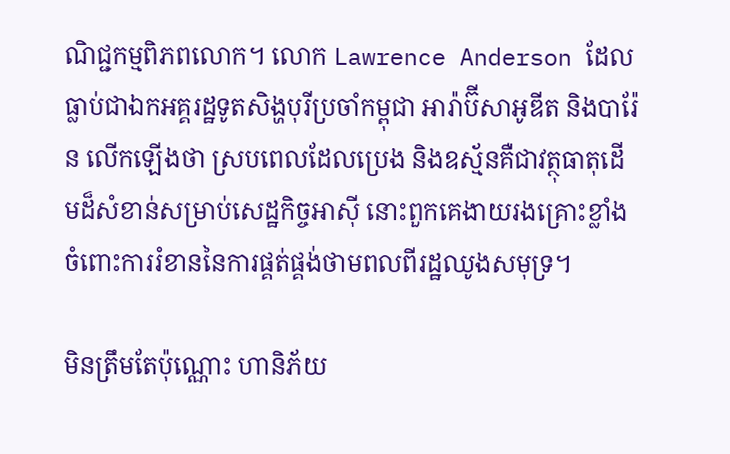ណិជ្ជកម្មពិភពលោក។ លោក Lawrence Anderson ដែលធ្លាប់ជាឯកអគ្គរដ្ឋទូតសិង្ហបុរីប្រចាំកម្ពុជា អារ៉ាប៊ីសាអូឌីត និងបារ៉ែន លើកឡើងថា ស្របពេលដែលប្រេង និងឧស្ម័នគឺជាវត្ថុធាតុដើមដ៏សំខាន់សម្រាប់សេដ្ឋកិច្ចអាស៊ី នោះពួកគេងាយរងគ្រោះខ្លាំងចំពោះការរំខាននៃការផ្គត់ផ្គង់ថាមពលពីរដ្ឋឈូងសមុទ្រ។

មិនត្រឹមតែប៉ុណ្ណោះ ហានិភ័យ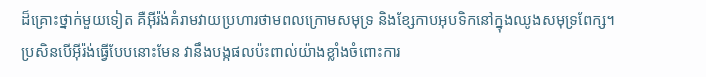ដ៏គ្រោះថ្នាក់មួយទៀត គឺអ៊ីរ៉ង់គំរាមវាយប្រហារថាមពលក្រោមសមុទ្រ និងខ្សែកាបអុបទិកនៅក្នុងឈូងសមុទ្រពែក្ស។ ប្រសិនបើអ៊ីរ៉ង់ធ្វើបែបនោះមែន វានឹងបង្កផលប៉ះពាល់យ៉ាងខ្លាំងចំពោះការ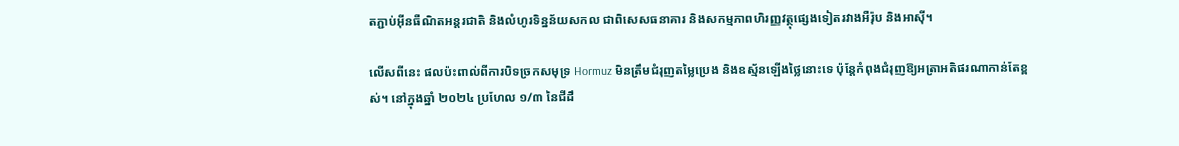តភ្ជាប់អ៊ីនធឺណិតអន្តរជាតិ និងលំហូរទិន្នន័យសកល ជាពិសេសធនាគារ និងសកម្មភាពហិរញ្ញវត្ថុផ្សេងទៀតរវាងអឺរ៉ុប និងអាស៊ី។

លើសពីនេះ ផលប៉ះពាល់ពីការបិទច្រកសមុទ្រ Hormuz មិនត្រឹមជំរុញតម្លៃប្រេង និងឧស្ម័នឡើងថ្លៃនោះទេ ប៉ុន្តែកំពុងជំរុញឱ្យអត្រាអតិផរណាកាន់តែខ្ពស់។ នៅក្នុងឆ្នាំ ២០២៤ ប្រហែល ១/៣ នៃជីដឹ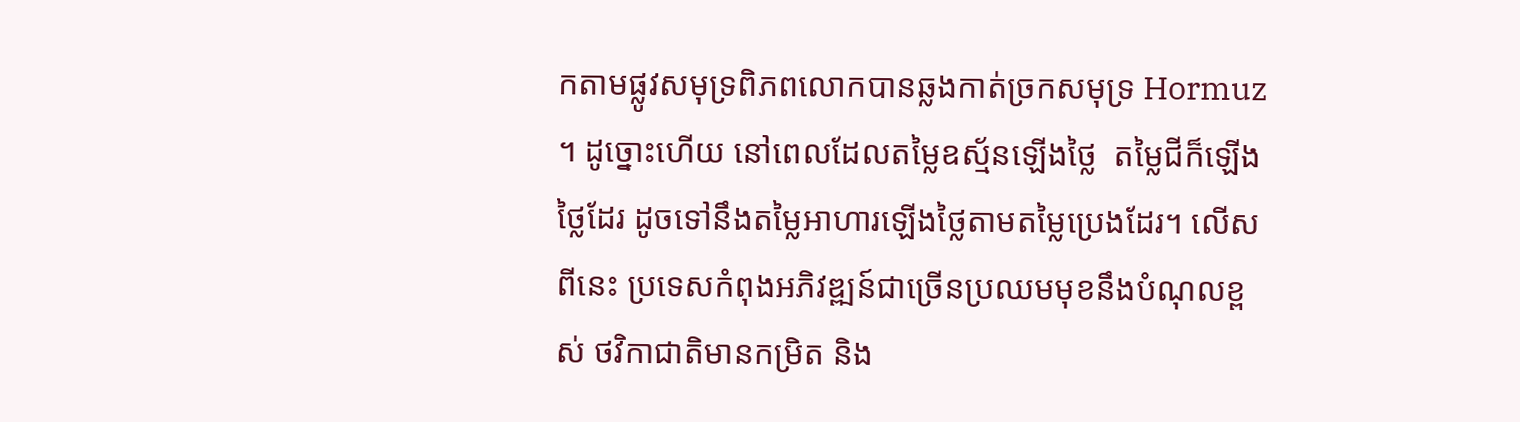កតាមផ្លូវសមុទ្រពិភពលោកបានឆ្លងកាត់ច្រកសមុទ្រ Hormuz ។ ដូច្នោះហើយ នៅពេលដែលតម្លៃឧស្ម័នឡើងថ្លៃ  តម្លៃជីក៏ឡើងថ្លៃដែរ ដូចទៅនឹងតម្លៃអាហារឡើងថ្លៃតាមតម្លៃប្រេងដែរ។ លើសពីនេះ ប្រទេសកំពុងអភិវឌ្ឍន៍ជាច្រើនប្រឈមមុខនឹងបំណុលខ្ពស់ ថវិកាជាតិមានកម្រិត និង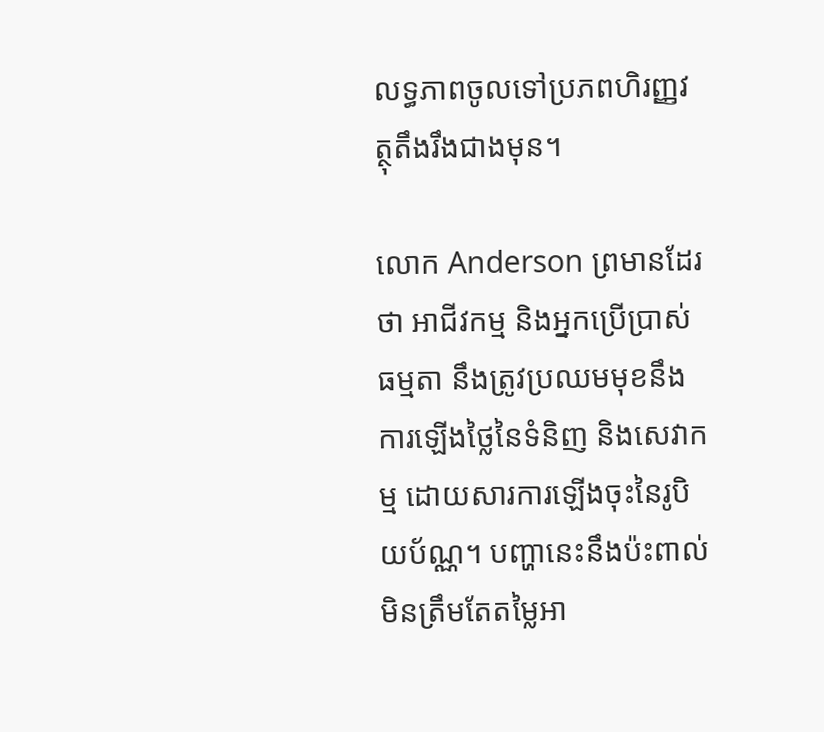លទ្ធភាពចូលទៅប្រភពហិរញ្ញវត្ថុតឹងរឹងជាងមុន។

លោក Anderson ព្រមានដែរថា អាជីវកម្ម និងអ្នកប្រើប្រាស់ធម្មតា នឹងត្រូវប្រឈមមុខនឹងការឡើងថ្លៃនៃទំនិញ និងសេវាកម្ម ដោយសារការឡើងចុះនៃរូបិយប័ណ្ណ។ បញ្ហានេះនឹងប៉ះពាល់មិនត្រឹមតែតម្លៃអា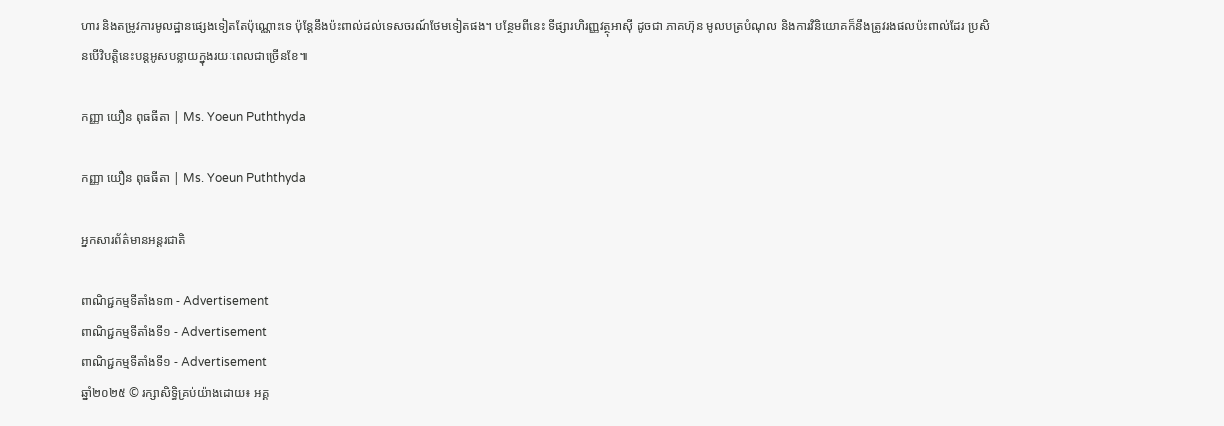ហារ និងតម្រូវការមូលដ្ឋានផ្សេងទៀតតែប៉ុណ្ណោះទេ ប៉ុន្តែនឹងប៉ះពាល់ដល់ទេសចរណ៍ថែមទៀតផង។ បន្ថែមពីនេះ ទីផ្សារហិរញ្ញវត្ថុអាស៊ី ដូចជា ភាគហ៊ុន មូលបត្របំណុល និងការវិនិយោគក៏នឹងត្រូវរងផលប៉ះពាល់ដែរ ប្រសិនបើវិបត្តិនេះបន្តអូសបន្លាយក្នុងរយៈពេលជាច្រើនខែ៕

កញ្ញា យឿន ពុធធីតា | Ms. Yoeun Puththyda

កញ្ញា យឿន ពុធធីតា | Ms. Yoeun Puththyda

អ្នកសារព័ត៌មានអន្តរជាតិ

ពាណិជ្ជកម្មទីតាំងទ៣ - Advertisement
ពាណិជ្ជកម្មទីតាំងទី១ - Advertisement
ពាណិជ្ជកម្មទីតាំងទី១ - Advertisement
ឆ្នាំ២០២៥ © រក្សាសិទ្ធិគ្រប់យ៉ាងដោយ៖ អគ្គ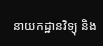នាយកដ្ឋានវិទ្យុ និង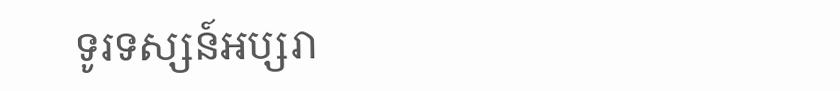ទូរទស្សន៍អប្សរា